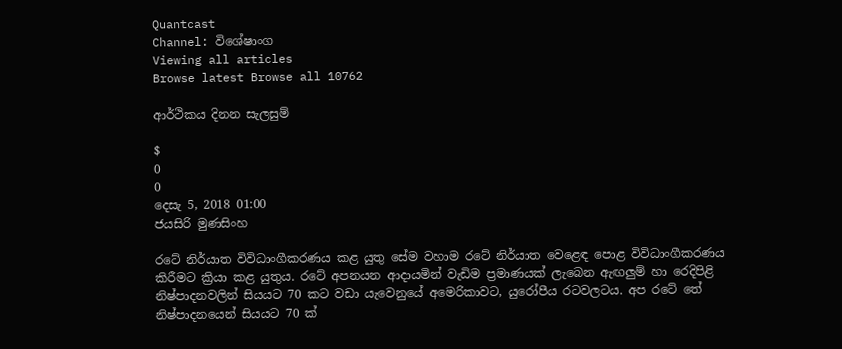Quantcast
Channel: විශේෂාංග
Viewing all articles
Browse latest Browse all 10762

ආර්ථිකය දිනන සැලසුම්

$
0
0
දෙසැ 5, 2018 01:00
ජයසිරි මුණසිංහ

රටේ නිර්යාත විවිධාංගීකරණය කළ යුතු සේම වහාම රටේ නිර්යාත වෙළෙඳ පොළ විවිධාංගීකරණය කිරීමට ක්‍රියා කළ යුතුය. රටේ අපනයන ආදායමින් වැඩිම ප්‍රමාණයක් ලැබෙන ඇඟලුම් හා රෙදිපිළි නිෂ්පාදනවලින් සියයට 70 කට වඩා යැවෙනුයේ අමෙරිකාවට, යුරෝපීය රටවලටය. අප රටේ තේ නිෂ්පාදනයෙන් සියයට 70 ක්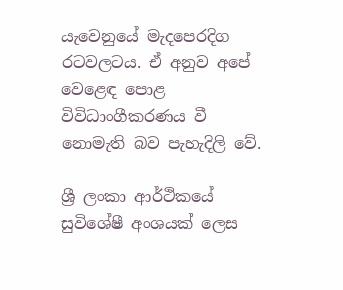යැවෙනුයේ මැදපෙරදිග රටවලටය. ඒ අනුව අපේ වෙළෙඳ පොළ විවිධාංගීකරණය වී නොමැති බව පැහැදිලි වේ.

ශ්‍රී ලංකා ආර්ථිකයේ සුවිශේෂී අංශයක් ලෙස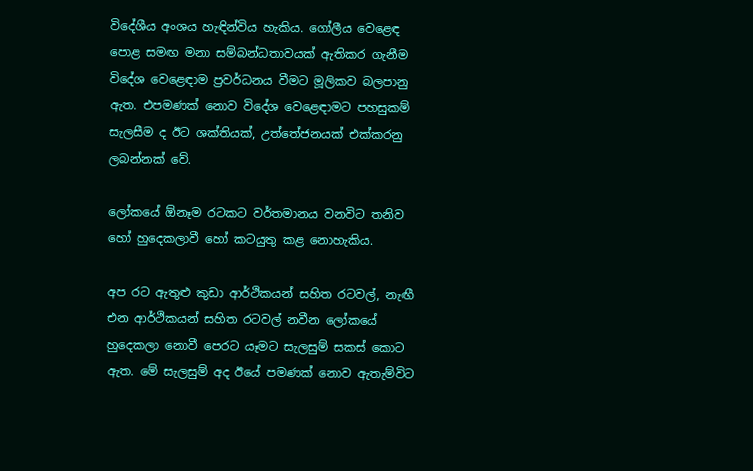විදේශීය අංශය හැඳින්විය හැකිය. ගෝලීය වෙළෙඳ පොළ සමඟ මනා සම්බන්ධතාවයක් ඇතිකර ගැනීම විදේශ වෙළෙඳාම ප්‍රවර්ධනය වීමට මූලිකව බලපානු ඇත. එපමණක් නොව විදේශ වෙළෙඳාමට පහසුකම් සැලසීම ද ඊට ශක්තියක්, උත්තේජනයක් එක්කරනු ලබන්නක් වේ.

ලෝකයේ ඕනෑම රටකට වර්තමානය වනවිට තනිව හෝ හුදෙකලාවී හෝ කටයුතු කළ නොහැකිය.

අප රට ඇතුළු කුඩා ආර්ථිකයන් සහිත රටවල්, නැඟී එන ආර්ථිකයන් සහිත රටවල් නවීන ලෝකයේ හුදෙකලා නොවී පෙරට යෑමට සැලසුම් සකස් කොට ඇත. මේ සැලසුම් අද ඊයේ පමණක් නොව ඇතැම්විට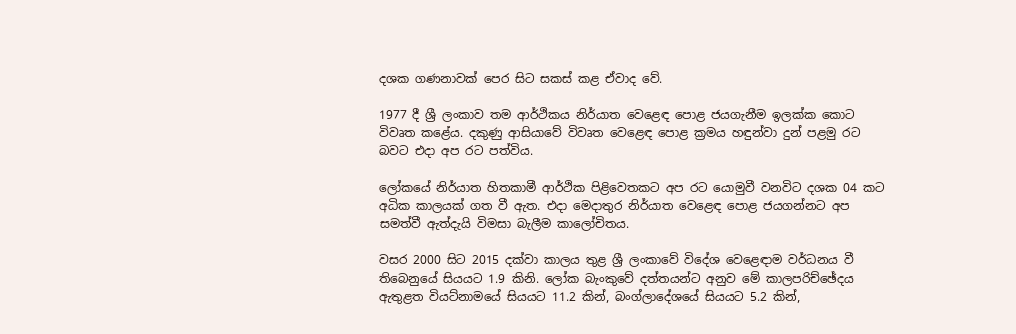දශක ගණනාවක් පෙර සිට සකස් කළ ඒවාද වේ.

1977 දී ශ්‍රී ලංකාව තම ආර්ථිකය නිර්යාත වෙළෙඳ පොළ ජයගැනීම ඉලක්ක කොට විවෘත කළේය. දකුණු ආසියාවේ විවෘත වෙළෙඳ පොළ ක්‍රමය හඳුන්වා දුන් පළමු රට බවට එදා අප රට පත්විය.

ලෝකයේ නිර්යාත හිතකාමී ආර්ථික පිළිවෙතකට අප රට යොමුවී වනවිට දශක 04 කට අධික කාලයක් ගත වී ඇත. එදා මෙදාතුර නිර්යාත වෙළෙඳ පොළ ජයගන්නට අප සමත්වී ඇත්දැයි විමසා බැලීම කාලෝචිතය‍.

වසර 2000 සිට 2015 දක්වා කාලය තුළ ශ්‍රී ලංකාවේ විදේශ වෙළෙඳාම වර්ධනය වී තිබෙනුයේ සියයට 1.9 කිනි. ලෝක බැංකුවේ දත්තයන්ට අනුව මේ කාලපරිච්ඡේදය ඇතුළත වියට්නාමයේ සියයට 11.2 කින්, බංග්ලාදේශයේ සියයට 5.2 කින්,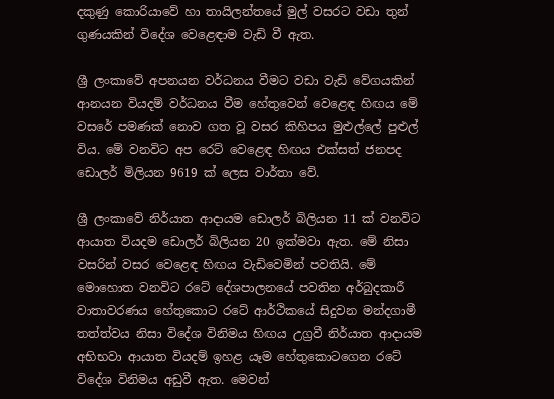දකුණු කොරියාවේ හා තායිලන්තයේ මුල් වසරට වඩා තුන් ගුණයකින් විදේශ වෙළෙඳාම වැඩි වී ඇත.

ශ්‍රී ලංකාවේ අපනයන වර්ධනය වීමට වඩා වැඩි වේගයකින් ආනයන වියදම් වර්ධනය වීම හේතුවෙන් වෙළෙඳ හිඟය මේ වසරේ පමණක් නොව ගත වූ වසර කිහිපය මුළුල්ලේ පුළුල් විය. මේ වනවිට අප ර‍ෙට් වෙළෙඳ හිඟය එක්සත් ජනපද ඩොලර් මිලියන 9619 ක් ලෙස වාර්තා වේ.

ශ්‍රී ලංකාවේ නිර්යාත ආදායම ඩොලර් බිලියන 11 ක් වනවිට ආයාත වියදම ඩොලර් බිලියන 20 ඉක්මවා ඇත. මේ නිසා වසරින් වසර වෙළෙඳ හිඟය වැඩිවෙමින් පවතියි. මේ මොහොත වනවිට රටේ දේශපාලනයේ පවතින අර්බුදකාරී වාතාවරණය හේතුකොට රටේ ආර්ථිකයේ සිදුවන මන්දගාමී තත්ත්වය නිසා විදේශ විනිමය හිඟය උග්‍රවී නිර්යාත ආදායම අභිභවා ආයාත වියදම් ඉහළ යෑම හේතුකොටගෙන රටේ විදේශ විනිමය අඩුවී ඇත. මෙවන්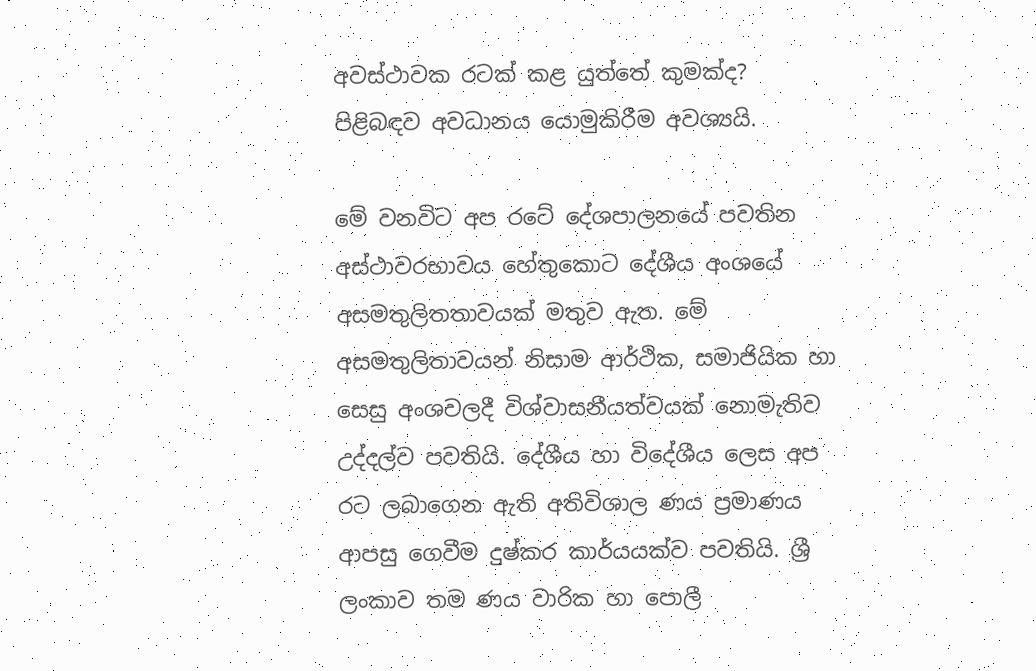අවස්ථාවක රටක් කළ යුත්තේ කුමක්ද? පිළිබඳව අවධානය යොමුකිරීම අවශ්‍යයි.

මේ වනවිට අප රටේ දේශපාලනයේ පවතින අස්ථාවරභාවය හේතුකොට දේශීය අංශයේ අසමතුලිතතාවයක් මතුව ඇත. මේ අසමතුලිතාවයන් නිසාම ආර්ථික, සමාජියික හා සෙසු අංශවලදී විශ්වාසනීයත්වයක් නොමැතිව උද්දල්ව පවතියි. දේශීය හා විදේශීය ලෙස අප රට ලබාගෙන ඇති අතිවිශාල ණය ප්‍රමාණය ආපසු ගෙවීම දුෂ්කර කාර්යයක්ව පවතියි. ශ්‍රී ලංකාව තම ණය වාරික හා පොලී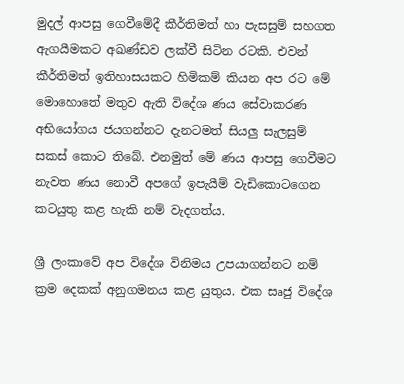මුදල් ආපසු ගෙවීමේදී කීර්තිමත් හා පැසසුම් සහගත ඇගයීමකට අඛණ්ඩව ලක්වී සිටින රටකි. එවන් කීර්තිමත් ඉතිහාසයකට හිමිකම් කියන අප රට මේ මොහොතේ මතුව ඇති විදේශ ණය සේවාකරණ අභියෝගය ජයගන්නට දැනටමත් සියලු සැලසුම් සකස් කොට තිබේ. එනමුත් මේ ණය ආපසු ගෙවීමට නැවත ණය නොවී අපගේ ඉපැයීම් වැඩිකොටගෙන කටයුතු කළ හැකි නම් වැදගත්ය.

ශ්‍රී ලංකාවේ අප විදේශ විනිමය උපයාගන්නට නම් ක්‍රම දෙකක් අනුගමනය කළ යුතුය. එක සෘජු විදේශ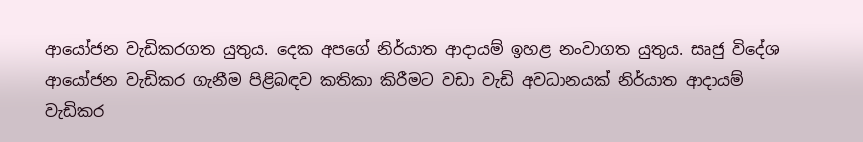ආයෝජන වැඩිකරගත යුතුය. දෙක අපගේ නිර්යාත ආදායම් ඉහළ නංවාගත යුතුය. සෘජු විදේශ ආයෝජන වැඩිකර ගැනීම පිළිබඳව කතිකා කිරීමට වඩා වැඩි අවධානයක් නිර්යාත ආදායම් වැඩිකර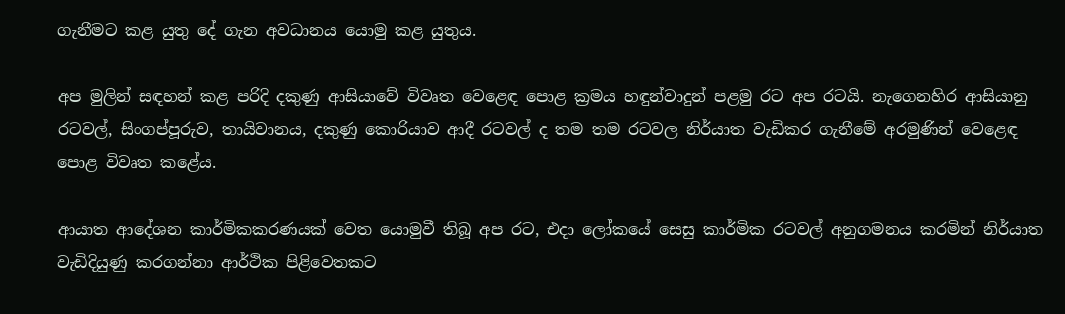ගැනීමට කළ යුතු දේ ගැන අවධානය යොමු කළ යුතුය.

අප මුලින් සඳහන් කළ පරිදි දකුණු ආසියාවේ විවෘත වෙළෙඳ පොළ ක්‍රමය හඳුන්වාදුන් පළමු රට අප රටයි. නැගෙනහිර ආසියානු රටවල්, සිංගප්පූරුව, තායිවානය, දකුණු කොරියාව ආදී රටවල් ද තම තම රටවල නිර්යාත වැඩිකර ගැනීමේ අරමුණින් වෙළෙඳ පොළ විවෘත කළේය.

ආයාත ආදේශන කාර්මිකකරණයක් වෙත යොමුවී තිබූ අප රට, එදා ලෝකයේ සෙසු කාර්මික රටවල් අනුගමනය කරමින් නිර්යාත වැඩිදියුණු කරගන්නා ආර්ථික පිළිවෙතකට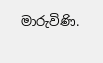මාරුවිණි.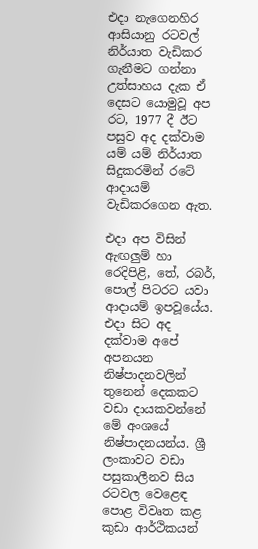එදා නැගෙනහිර ආසියානු රටවල් නිර්යාත වැඩිකර ගැනීමට ගන්නා උත්සාහය දැක ඒ දෙසට යොමුවූ අප රට, 1977 දී ඊට පසුව අද දක්වාම යම් යම් නිර්යාත සිදුකරමින් රටේ ආදායම් වැඩිකරගෙන ඇත.

එදා අප විසින් ඇඟලුම් හා රෙදිපිළි, තේ, රබර්, පොල් පිටරට යවා ආදායම් ඉපවූයේය. එදා සිට අද දක්වාම අපේ අපනයන නිෂ්පාදනවලින් තුනෙන් දෙකකට වඩා දායකවන්නේ මේ අංශයේ නිෂ්පාදනයන්ය. ශ්‍රී ලංකාවට වඩා පසුකාලීනව සිය රටවල වෙළෙඳ පොළ විවෘත කළ කුඩා ආර්ථිකයන්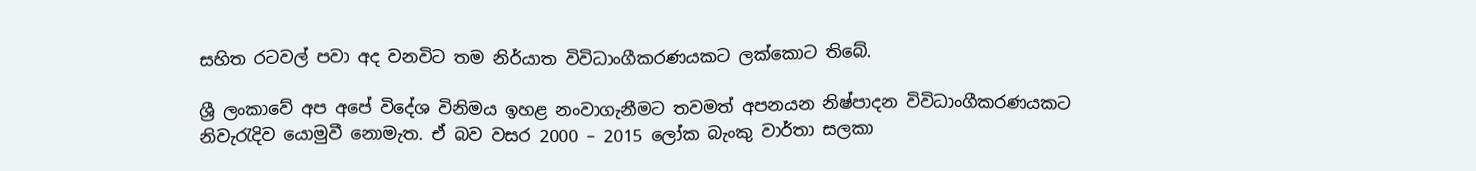සහිත රටවල් පවා අද වනවිට තම නිර්යාත විවිධාංගීකරණයකට ලක්කොට තිබේ.

ශ්‍රී ලංකාවේ අප අපේ විදේශ විනිමය ඉහළ නංවාගැනීමට තවමත් අපනයන නිෂ්පාදන විවිධාංගීකරණයකට නිවැරැදිව යොමුවී නොමැත. ඒ බව වසර 2000 – 2015 ලෝක බැංකු වාර්තා සලකා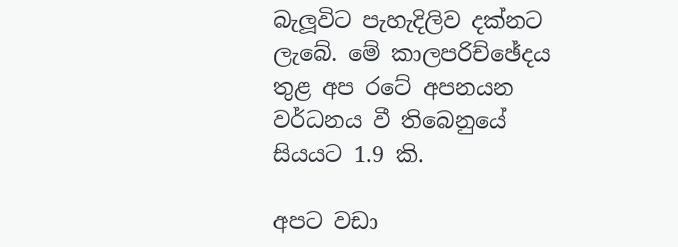බැලූවිට පැහැදිලිව දක්නට ලැබේ. මේ කාලපරිච්ඡේදය තුළ අප රටේ අපනයන වර්ධනය වී තිබෙනුයේ සියයට 1.9 කි.

අපට වඩා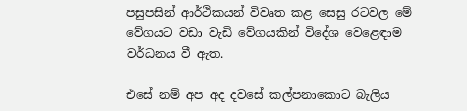පසුපසින් ආර්ථිකයන් විවෘත කළ සෙසු රටවල මේ වේගයට වඩා වැඩි වේගයකින් විදේශ වෙළෙඳාම වර්ධනය වී ඇත.

එසේ නම් අප අද ද‍වසේ කල්පනාකොට බැලිය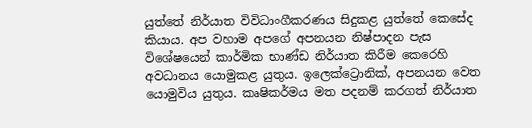යුත්තේ නිර්යාත විවිධාංගීකරණය සිදුකළ යුත්තේ කෙසේද කියාය. අප වහාම අපගේ අපනයන නිෂ්පාදන පැස විශේෂයෙන් කාර්මික භාණ්ඩ නිර්යාත කිරීම කෙරෙහි අවධානය යොමුකළ යුතුය. ඉලෙක්ට්‍රොනික්, අපනයන වෙත යොමුවිය යුතුය. කෘෂිකර්මය මත පදනම් කරගත් නිර්යාත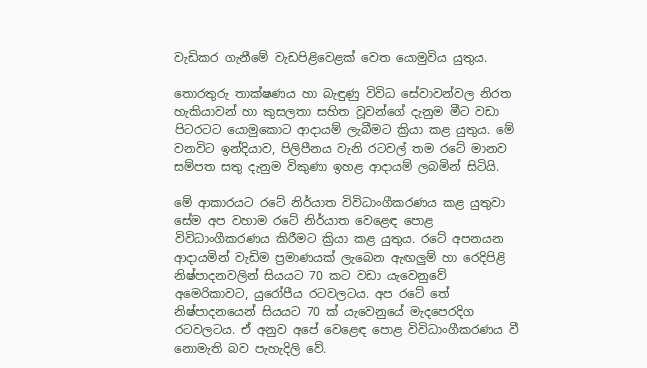වැඩිකර ගැනීමේ වැඩපිළිවෙළක් වෙත යොමුවිය යුතුය.

තොරතුරු තාක්ෂණය හා බැඳුණු විවිධ සේවාවන්වල නිරත හැකියාවන් හා කුසලතා සහිත වූවන්ගේ දැනුම මීට වඩා පිටරටට යොමුකොට ආදායම් ලැබීමට ක්‍රියා කළ යුතුය. මේ වනවිට ඉන්දියාව, පිලිපීනය වැනි රටවල් තම රටේ මානව සම්පත සතු දැනුම විකුණා ඉහළ ආදායම් ලබමින් සිටියි.

මේ ආකාරයට රටේ නිර්යාත විවිධාංගීකරණය කළ යුතුවා සේම අප වහාම රටේ නිර්යාත වෙළෙඳ පොළ විවිධාංගීකරණය කිරීමට ක්‍රියා කළ යුතුය. රටේ අපනයන ආදායමින් වැඩිම ප්‍රමාණයක් ලැබෙන ඇඟලුම් හා රෙදිපිළි නිෂ්පාදනවලින් සියයට 70 කට වඩා යැවෙනුවේ අමෙරිකාවට, යුරෝපීය රටවලටය. අප රටේ තේ නිෂ්පාදනයෙන් සියයට 70 ක් යැවෙනුයේ මැදපෙරදිග රටවලටය. ඒ අනුව අපේ වෙළෙඳ පොළ විවිධාංගීකරණය වී නොමැති බව පැහැදිලි වේ.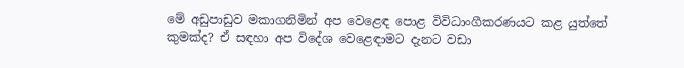මේ අඩුපාඩුව මකාගනිමින් අප වෙළෙඳ පොළ විවිධාංගීකරණයට කළ යුත්තේ කුමක්ද? ඒ සඳහා අප විදේශ වෙළෙඳාමට දැනට වඩා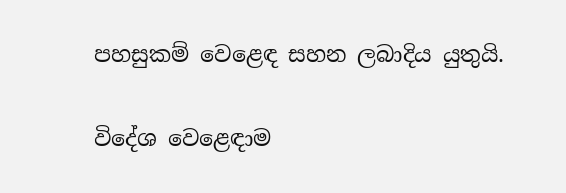පහසුකම් වෙළෙඳ සහන ලබාදිය යුතුයි.

විදේශ වෙළෙඳාම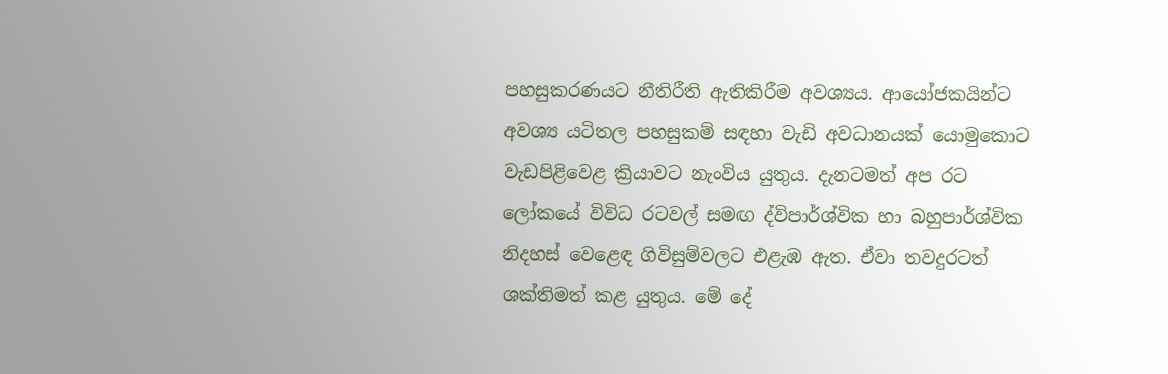පහසුකරණයට නීතිරීති ඇතිකිරීම අවශ්‍යය. ආයෝජකයින්ට අවශ්‍ය යටිතල පහසුකම් සඳහා වැඩි අවධානයක් යොමුකොට වැඩපිළිවෙළ ක්‍රියාවට නැංවිය යුතුය. දැනටමත් අප රට ලෝකයේ විවිධ රටවල් සමඟ ද්විපාර්ශ්වික හා බහුපාර්ශ්වික නිදහස් වෙළෙඳ ගිවිසුම්වලට එළැඹ ඇත. ඒවා තවදුරටත් ශක්තිමත් කළ යුතුය. මේ දේ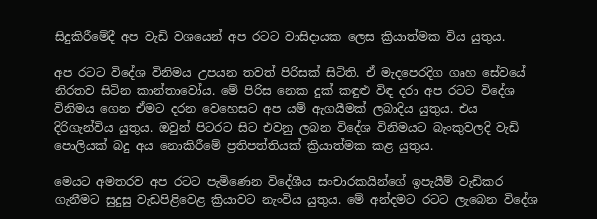සිදුකිරීමේදී අප වැඩි වශයෙන් අප රටට වාසිදායක ලෙස ක්‍රියාත්මක විය යුතුය.

අප රටට විදේශ විනිමය උපයන තවත් පිරිසක් සිටිති. ඒ මැදපෙරදිග ගෘහ සේවයේ නිරතව සිටින කාන්තාවෝය. මේ පිරිස නෙක දුක් කඳුළු විඳ දරා අප රටට විදේශ විනිමය ගෙන ඒමට දරන වෙහෙසට අප යම් ඇගයීමක් ලබාදිය යුතුය. එය දිරිගැන්විය යුතුය. ඔවුන් පිටරට සිට එවනු ලබන විදේශ විනිමයට බැංකුවලදි වැඩි පොලියක් බදු අය නොකිරීමේ ප්‍රතිපත්තියක් ක්‍රියාත්මක කළ යුතුය.

මෙයට අමතරව අප රටට පැමිණෙන විදේශීය සංචාරකයින්ගේ ඉපැයීම් වැඩිකර ගැනීමට සුදුසු වැඩපිළිවෙළ ක්‍රියාවට නැංවිය යුතුය. මේ අන්දමට රටට ලැබෙන විදේශ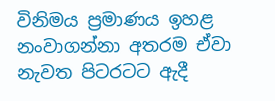විනිමය ප්‍රමාණය ඉහළ නංවාගන්නා අතරම ඒවා නැවත පිටරටට ඇදී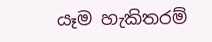යෑම හැකිතරම්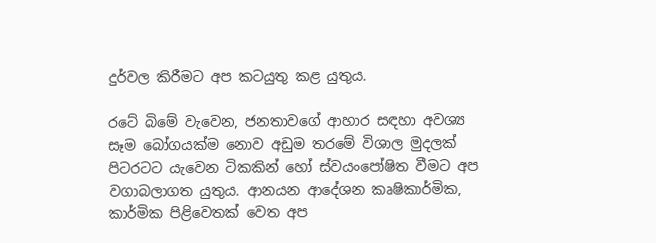දුර්වල කිරීමට අප කටයුතු කළ යුතුය.

රටේ බිමේ වැවෙන, ජනතාවගේ ආහාර සඳහා අවශ්‍ය සෑම බෝගයක්ම නොව අඩුම තරමේ විශාල මුදලක් පිටරටට යැවෙන ටිකකින් හෝ ස්වයංපෝෂිත වීමට අප වගාබලාගත යුතුය. ආනයන ආදේශන කෘෂිකාර්මික, කාර්මික පිළිවෙතක් වෙත අප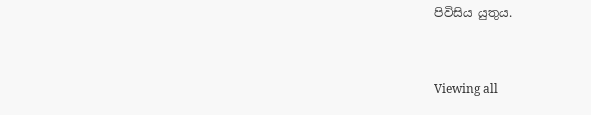පිවිසිය යුතුය.


Viewing all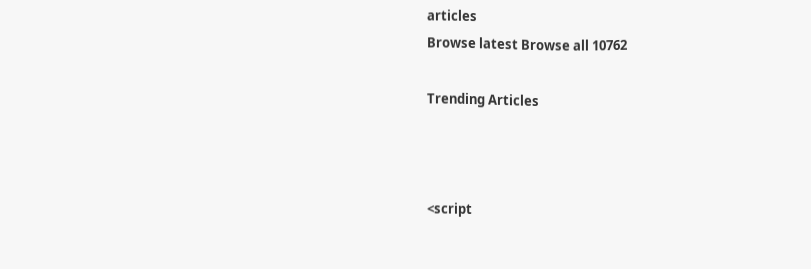articles
Browse latest Browse all 10762

Trending Articles



<script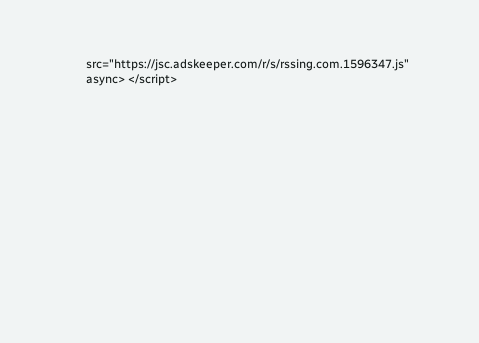src="https://jsc.adskeeper.com/r/s/rssing.com.1596347.js" async> </script>